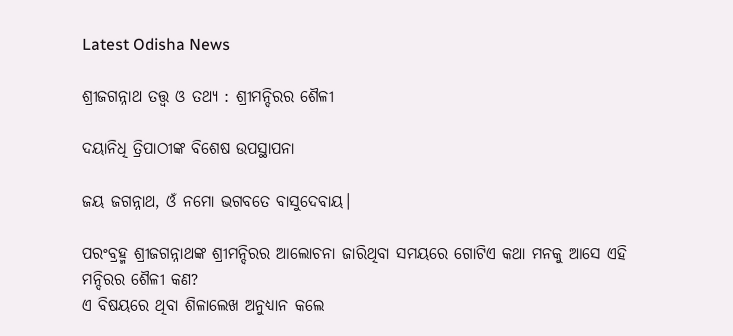Latest Odisha News

ଶ୍ରୀଜଗନ୍ନାଥ ତତ୍ତ୍ୱ ଓ ତଥ୍ୟ : ଶ୍ରୀମନ୍ଦିରର ଶୈଳୀ

ଦୟାନିଧି ତ୍ରିପାଠୀଙ୍କ ବିଶେଷ ଉପସ୍ଥାପନା

ଜୟ ଜଗନ୍ନାଥ, ଓଁ ନମୋ ଭଗବତେ ବାସୁଦେବାୟ।

ପରଂବ୍ରହ୍ମ ଶ୍ରୀଜଗନ୍ନାଥଙ୍କ ଶ୍ରୀମନ୍ଦିରର ଆଲୋଚନା ଜାରିଥିବା ସମୟରେ ଗୋଟିଏ କଥା ମନକୁ ଆସେ ଏହି ମନ୍ଦିରର ଶୈଳୀ କଣ?
ଏ ବିଷୟରେ ଥିବା ଶିଳାଲେଖ ଅନୁଧ୍ୟାନ କଲେ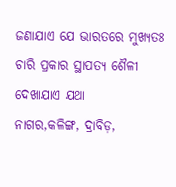ଜଣାଯାଏ ଯେ ଭାରତରେ ମୁଖ୍ୟତଃ ଚାରି ପ୍ରକାର ସ୍ଥାପତ୍ୟ ଶୈଳୀ ଦେଖାଯାଏ ଯଥା
ନାଗର,କଳିଙ୍ଗ, ଦ୍ରାବିଡ଼,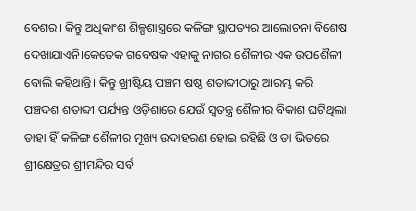ବେଶର। କିନ୍ତୁ ଅଧିକାଂଶ ଶିଳ୍ପଶାସ୍ତ୍ରରେ କଳିଙ୍ଗ ସ୍ଥାପତ୍ୟର ଆଲୋଚନା ବିଶେଷ ଦେଖାଯାଏନି।କେତେକ ଗବେଷକ ଏହାକୁ ନାଗର ଶୈଳୀର ଏକ ଉପଶୈଳୀ ବୋଲି କହିଥାନ୍ତି। କିନ୍ତୁ ଖ୍ରୀଷ୍ଟିୟ ପଞ୍ଚମ ଷଷ୍ଠ ଶତାବ୍ଦୀଠାରୁ ଆରମ୍ଭ କରି ପଞ୍ଚଦଶ ଶତାବ୍ଦୀ ପର୍ଯ୍ୟନ୍ତ ଓଡ଼ିଶାରେ ଯେଉଁ ସ୍ୱତନ୍ତ୍ର ଶୈଳୀର ବିକାଶ ଘଟିଥିଲା ତାହା ହିଁ କଳିଙ୍ଗ ଶୈଳୀର ମୂଖ୍ୟ ଉଦାହରଣ ହୋଇ ରହିଛି ଓ ତା ଭିତରେ ଶ୍ରୀକ୍ଷେତ୍ରର ଶ୍ରୀମନ୍ଦିର ସର୍ବ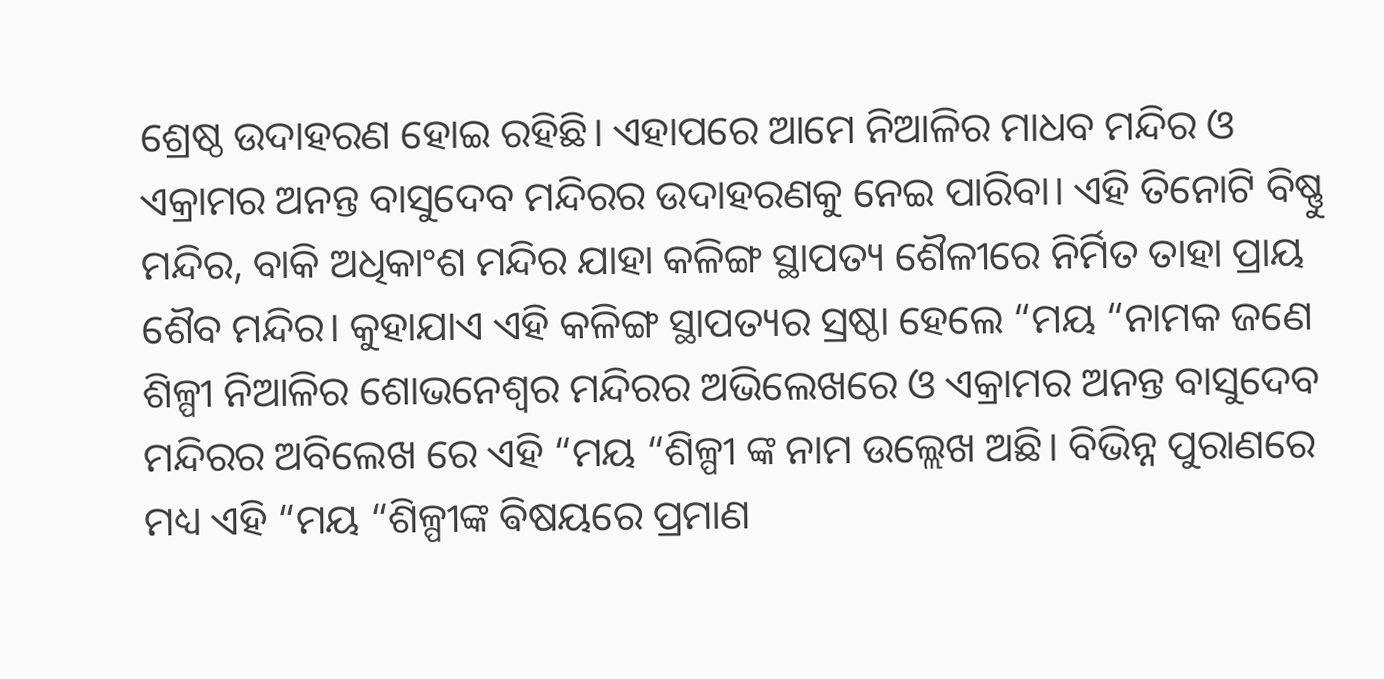ଶ୍ରେଷ୍ଠ ଉଦାହରଣ ହୋଇ ରହିଛି। ଏହାପରେ ଆମେ ନିଆଳିର ମାଧବ ମନ୍ଦିର ଓ ଏକ୍ରାମର ଅନନ୍ତ ବାସୁଦେବ ମନ୍ଦିରର ଉଦାହରଣକୁ ନେଇ ପାରିବା। ଏହି ତିନୋଟି ବିଷ୍ଣୁ ମନ୍ଦିର, ବାକି ଅଧିକାଂଶ ମନ୍ଦିର ଯାହା କଳିଙ୍ଗ ସ୍ଥାପତ୍ୟ ଶୈଳୀରେ ନିର୍ମିତ ତାହା ପ୍ରାୟ ଶୈବ ମନ୍ଦିର। କୁହାଯାଏ ଏହି କଳିଙ୍ଗ ସ୍ଥାପତ୍ୟର ସ୍ରଷ୍ଠା ହେଲେ “ମୟ “ନାମକ ଜଣେ ଶିଳ୍ପୀ ନିଆଳିର ଶୋଭନେଶ୍ୱର ମନ୍ଦିରର ଅଭିଲେଖରେ ଓ ଏକ୍ରାମର ଅନନ୍ତ ବାସୁଦେବ ମନ୍ଦିରର ଅବିଲେଖ ରେ ଏହି “ମୟ “ଶିଳ୍ପୀ ଙ୍କ ନାମ ଉଲ୍ଲେଖ ଅଛି। ବିଭିନ୍ନ ପୁରାଣରେ ମଧ୍ୟ ଏହି “ମୟ “ଶିଳ୍ପୀଙ୍କ ଵିଷୟରେ ପ୍ରମାଣ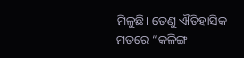ମିଳୁଛି। ତେଣୁ ଐତିହାସିକ ମତରେ “କଳିଙ୍ଗ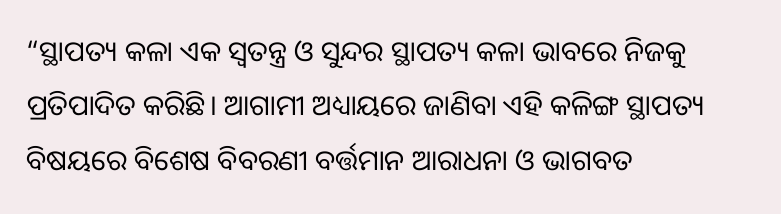“ସ୍ଥାପତ୍ୟ କଳା ଏକ ସ୍ୱତନ୍ତ୍ର ଓ ସୁନ୍ଦର ସ୍ଥାପତ୍ୟ କଳା ଭାବରେ ନିଜକୁ ପ୍ରତିପାଦିତ କରିଛି। ଆଗାମୀ ଅଧ୍ୟାୟରେ ଜାଣିବା ଏହି କଳିଙ୍ଗ ସ୍ଥାପତ୍ୟ ବିଷୟରେ ବିଶେଷ ବିବରଣୀ ବର୍ତ୍ତମାନ ଆରାଧନା ଓ ଭାଗବତ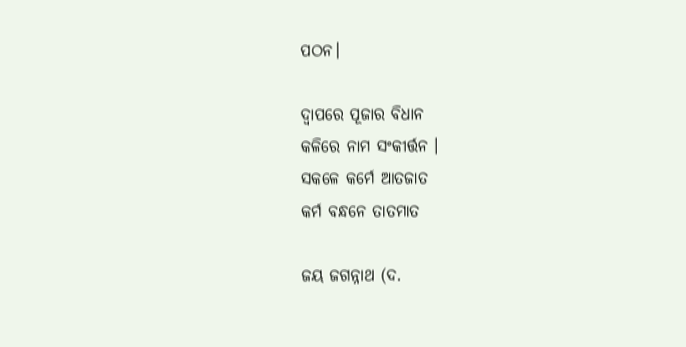ପଠନ।

ଦ୍ୱାପରେ ପୂଜାର ବିଧାନ
କଳିରେ ନାମ ସଂକୀର୍ତ୍ତନ ।
ସକଳେ କର୍ମେ ଆତଜାତ
କର୍ମ ବନ୍ଧନେ ତାତମାତ

ଜୟ ଜଗନ୍ନାଥ (ଦ.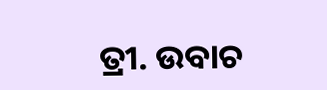ତ୍ରୀ. ଉବାଚ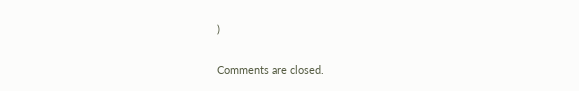)

Comments are closed.